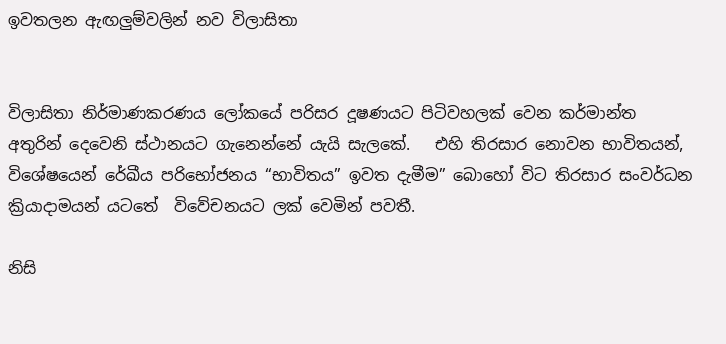ඉවතලන ඇඟලුම්වලින් නව විලාසිතා


විලාසිතා නිර්මාණකරණය ලෝකයේ පරිසර දූෂණයට පිටිවහලක් වෙන කර්මාන්ත අතුරින් දෙවෙනි ස්ථානයට ගැනෙන්නේ යැයි සැලකේ.   එහි තිරසාර නොවන භාවිතයන්, විශේෂයෙන් රේඛීය පරිභෝජනය “භාවිතය” ඉවත දැමීම” බොහෝ විට තිරසාර සංවර්ධන ක්‍රියාදාමයන් යටතේ  විවේචනයට ලක් වෙමින් පවතී.

නිසි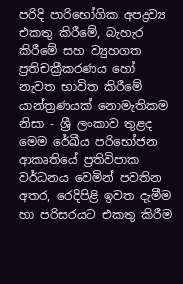පරිදි පාරිභෝගික අපද්‍රව්‍ය එකතු කිරීමේ, බැහැර කිරීමේ සහ ව්‍යුහගත ප්‍රතිචක්‍රීකරණය හෝ නැවත භාවිත කිරීමේ යාන්ත්‍රණයක් නොමැතිකම නිසා - ශ්‍රී ලංකාව තුළද මෙම රේඛීය පරිභෝජන ආකෘතියේ ප්‍රතිවිපාක වර්ධනය වෙමින් පවතින අතර, රෙදිපිළි ඉවත දැමීම හා පරිසරයට එකතු කිරීම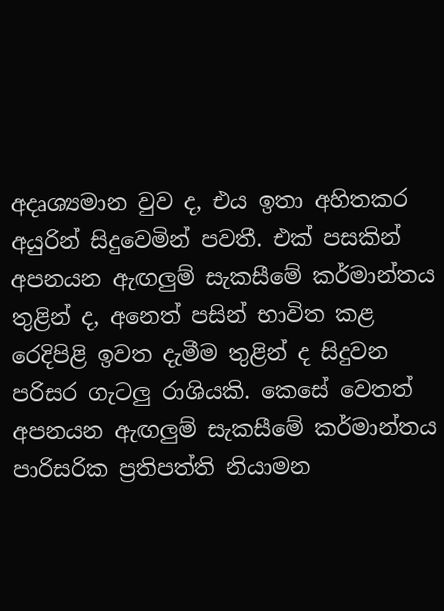අදෘශ්‍යමාන වුව ද, එය ඉතා අහිතකර අයුරින් සිදුවෙමින් පවතී. එක් පසකින් අපනයන ඇඟලු‍ම් සැකසීමේ කර්මාන්තය තුළින් ද, අනෙත් පසින් භාවිත කළ රෙදිපිළි ඉවත දැමීම තුළින් ද සිදුවන පරිසර ගැටලු‍ රාශියකි. කෙසේ වෙතත් අපනයන ඇඟලු‍ම් සැකසීමේ කර්මාන්තය පාරිසරික ප්‍රතිපත්ති නියාමන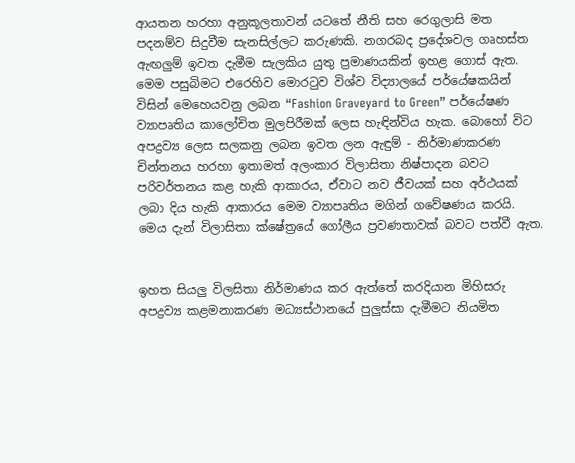ආයතන හරහා අනුකූලතාවන් යටතේ නීති සහ රෙගුලාසි මත පදනම්ව සිදුවීම සැනසිල්ලට කරුණකි. නගරබද ප්‍රදේශවල ගෘහස්ත ඇඟලු‍ම් ඉවත දැමීම සැලකිය යුතු ප්‍රමාණයකින් ඉහළ ගොස් ඇත. මෙම පසුබිමට එරෙහිව මොරටුව විශ්ව විද්‍යාලයේ පර්‌යේෂකයින් විසින් මෙහෙයවනු ලබන “Fashion Graveyard to Green” පර්‌යේෂණ ව්‍යාපෘතිය කාලෝචිත මුලපිරීමක් ලෙස හැඳින්විය හැක. බොහෝ විට අපද්‍රව්‍ය ලෙස සලකනු ලබන ඉවත ලන ඇඳුම් - නිර්මාණකරණ චින්තනය හරහා ඉතාමත් අලංකාර විලාසිතා නිෂ්පාදන බවට පරිවර්තනය කළ හැකි ආකාරය, ඒවාට නව ජීවයක් සහ අර්ථයක් ලබා දිය හැකි ආකාරය මෙම ව්‍යාපෘතිය මගින් ගවේෂණය කරයි. මෙය දැන් විලාසිතා ක්ෂේත්‍රයේ ගෝලීය ප්‍රවණතාවක් බවට පත්වී ඇත.


ඉහත සියලු‍ විලසිතා නිර්මාණය කර ඇත්තේ කරදියාන මිහිසරු අපද්‍රව්‍ය කළමනාකරණ මධ්‍යස්ථානයේ පුලුස්සා දැමීමට නියමිත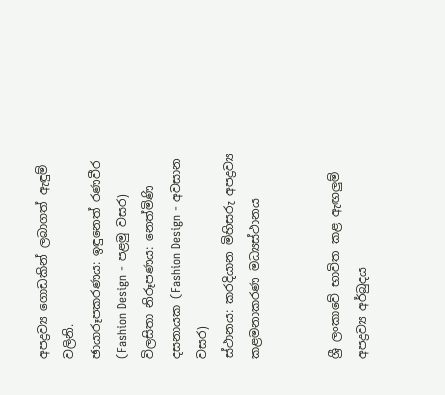අපද්‍රව්‍ය ගොඩකින් ලබාගත් ඇඳුම් වලිනි.
ඡායාරූපකරණය: ඉඳුනෙත් රණවීර (Fashion Design - පළමු වසර)
විලසිතා නිරූපණය: නෙත්මිණි දසනායක (Fashion Design - අවසාන වසර)
ස්ථානය: කරදියාන මිහිසරු අපද්‍රව්‍ය කළමනාකරණ මධ්‍යස්ථානය


ශ්‍රී ලංකාවේ භාවිත කළ ඇඟලු‍ම් අපද්‍රව්‍ය අර්බුදය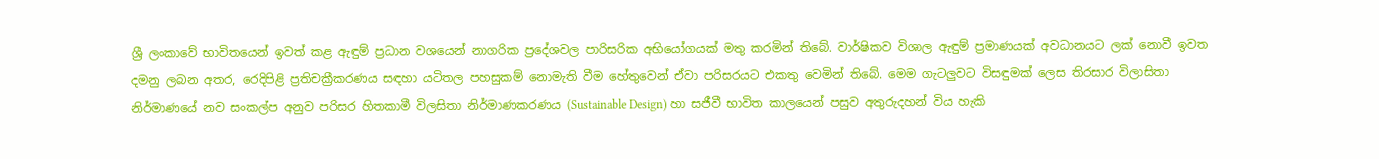ශ්‍රී ලංකාවේ භාවිතයෙන් ඉවත් කළ ඇඳුම් ප්‍රධාන වශයෙන් නාගරික ප්‍රදේශවල පාරිසරික අභියෝගයක් මතු කරමින් තිබේ. වාර්ෂිකව විශාල ඇඳුම් ප්‍රමාණයක් අවධානයට ලක් නොවී ඉවත දමනු ලබන අතර, රෙදිපිළි ප්‍රතිචක්‍රීකරණය සඳහා යටිතල පහසුකම් නොමැති වීම හේතුවෙන් ඒවා පරිසරයට එකතු වෙමින් තිබේ. මෙම ගැටලු‍වට විසඳුමක් ලෙස තිරසාර විලාසිතා නිර්මාණයේ නව සංකල්ප අනුව පරිසර හිතකාමී විලසිතා නිර්මාණකරණය (Sustainable Design) හා සජීවී භාවිත කාලයෙන් පසුව අතුරුදහන් විය හැකි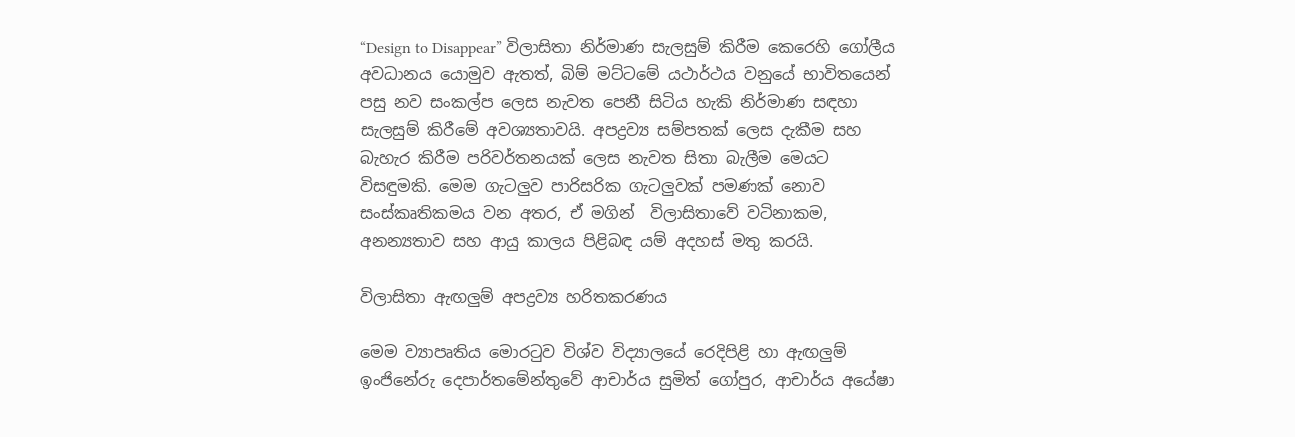“Design to Disappear” විලාසිතා නිර්මාණ සැලසුම් කිරීම කෙරෙහි ගෝලීය අවධානය යොමුව ඇතත්, බිම් මට්ටමේ යථාර්ථය වනුයේ භාවිතයෙන් පසු නව සංකල්ප ලෙස නැවත පෙනී සිටිය හැකි නිර්මාණ සඳහා සැලසුම් කිරීමේ අවශ්‍යතාවයි. අපද්‍රව්‍ය සම්පතක් ලෙස දැකීම සහ බැහැර කිරීම පරිවර්තනයක් ලෙස නැවත සිතා බැලීම මෙයට  විසඳුමකි. මෙම ගැටලුව පාරිසරික ගැටලුවක් පමණක් නොව සංස්කෘතිකමය වන අතර, ඒ මගින්  විලාසිතාවේ වටිනාකම, අනන්‍යතාව සහ ආයු කාලය පිළිබඳ යම් අදහස් මතු කරයි.

විලාසිතා ඇඟලු‍ම් අපද්‍රව්‍ය හරිතකරණය

මෙම ව්‍යාපෘතිය මොරටුව විශ්ව විද්‍යාලයේ රෙදිපිළි හා ඇඟලු‍ම් ඉංජිනේරු දෙපාර්තමේන්තුවේ ආචාර්ය සුමිත් ගෝපුර, ආචාර්ය අයේෂා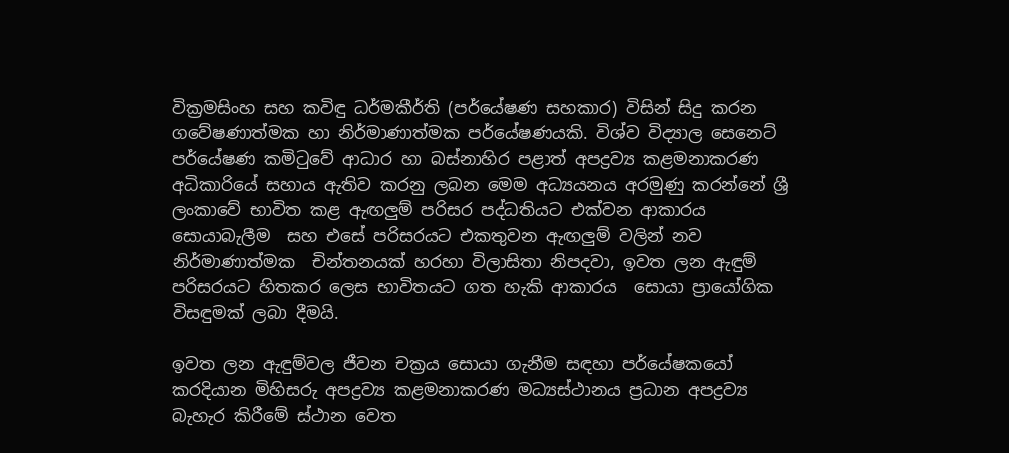වික්‍රමසිංහ සහ කවිඳු ධර්මකීර්ති (පර්‌යේෂණ සහකාර) විසින් සිදු කරන ගවේෂණාත්මක හා නිර්මාණාත්මක පර්‌යේෂණයකි. විශ්ව විද්‍යාල සෙනෙට් පර්‌යේෂණ කමිටුවේ ආධාර හා බස්නාහිර පළාත් අපද්‍රව්‍ය කළමනාකරණ අධිකාරියේ සහාය ඇතිව කරනු ලබන මෙම අධ්‍යයනය අරමුණු කරන්නේ ශ්‍රී ලංකාවේ භාවිත කළ ඇඟලු‍ම් පරිසර පද්ධතියට එක්වන ආකාරය සොයාබැලීම  සහ එසේ පරිසරයට එකතුවන ඇඟලු‍ම් වලින් නව නිර්මාණාත්මක  චින්තනයක් හරහා විලාසිතා නිපදවා, ඉවත ලන ඇඳුම් පරිසරයට හිතකර ලෙස භාවිතයට ගත හැකි ආකාරය  සොයා ප්‍රායෝගික විසඳුමක් ලබා දීමයි.

ඉවත ලන ඇඳුම්වල ජීවන චක්‍රය සොයා ගැනීම සඳහා පර්‌යේෂකයෝ කරදියාන මිහිසරු අපද්‍රව්‍ය කළමනාකරණ මධ්‍යස්ථානය ප්‍රධාන අපද්‍රව්‍ය බැහැර කිරීමේ ස්ථාන වෙත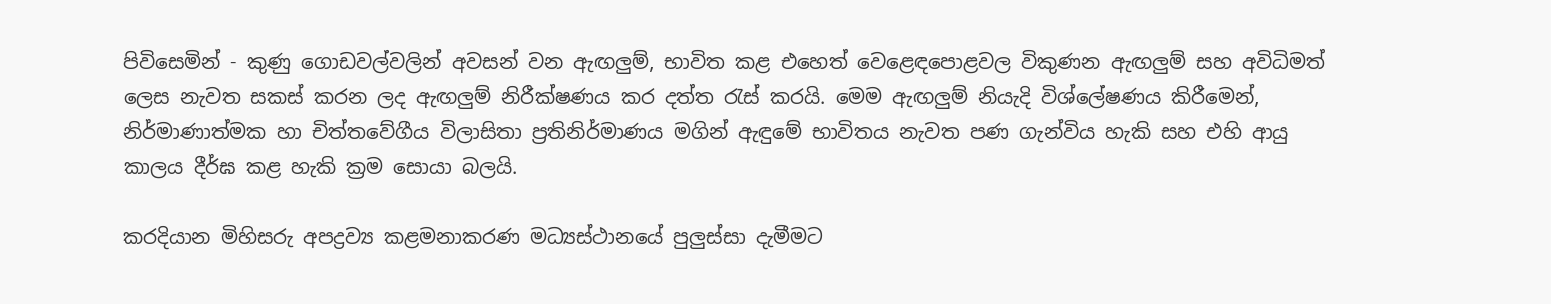පිවිසෙමින් - කුණු ගොඩවල්වලින් අවසන් වන ඇඟලු‍ම්, භාවිත කළ එහෙත් වෙළෙඳපොළවල විකුණන ඇඟලු‍ම් සහ අවිධිමත් ලෙස නැවත සකස් කරන ලද ඇඟලු‍ම් නිරීක්ෂණය කර දත්ත රැස් කරයි. මෙම ඇඟලු‍ම් නියැදි විශ්ලේෂණය කිරීමෙන්, නිර්මාණාත්මක හා චිත්තවේගීය විලාසිතා ප්‍රතිනිර්මාණය මගින් ඇඳුමේ භාවිතය නැවත පණ ගැන්විය හැකි සහ එහි ආයු කාලය දීර්ඝ කළ හැකි ක්‍රම සොයා බලයි.

කරදියාන මිහිසරු අපද්‍රව්‍ය කළමනාකරණ මධ්‍යස්ථානයේ පුලුස්සා දැමීමට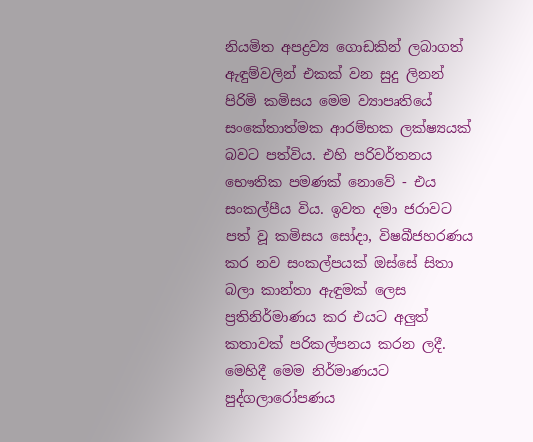නියමිත අපද්‍රව්‍ය ගොඩකින් ලබාගත් ඇඳුම්වලින් එකක් වන සුදු ලිනන් පිරිමි කමිසය මෙම ව්‍යාපෘතියේ සංකේතාත්මක ආරම්භක ලක්ෂ්‍යයක් බවට පත්විය. එහි පරිවර්තනය භෞතික පමණක් නොවේ - එය සංකල්පීය විය. ඉවත දමා ජරාවට පත් වූ කමිසය සෝදා, විෂබීජහරණය කර නව සංකල්පයක් ඔස්සේ සිතා බලා කාන්තා ඇඳුමක් ලෙස ප්‍රතිනිර්මාණය කර එයට අලු‍ත් කතාවක් පරිකල්පනය කරන ලදී. මෙහිදී මෙම නිර්මාණයට පුද්ගලාරෝපණය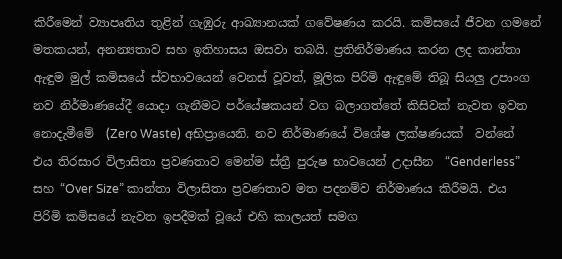කිරීමෙන් ව්‍යාපෘතිය තුළින් ගැඹුරු ආඛ්‍යානයක් ගවේෂණය කරයි. කමිසයේ ජීවන ගමනේ  මතකයන්, අනන්‍යතාව සහ ඉතිහාසය ඔසවා තබයි. ප්‍රතිනිර්මාණය කරන ලද කාන්තා ඇඳුම මුල් කමිසයේ ස්වභාවයෙන් වෙනස් වූවත්, මූලික පිරිමි ඇඳුමේ තිබූ සියලු‍ උපාංග නව නිර්මාණයේදී යොදා ගැනීමට පර්‌යේෂකයන් වග බලාගත්තේ කිසිවක් නැවත ඉවත නොදැමීමේ  (Zero Waste) අභිප්‍රායෙනි. නව නිර්මාණයේ විශේෂ ලක්ෂණයක්  වන්නේ එය තිරසාර විලාසිතා ප්‍රවණතාව මෙන්ම ස්ත්‍රී පුරුෂ භාවයෙන් උදාසීන  “Genderless” සහ “Over Size” කාන්තා විලාසිතා ප්‍රවණතාව මත පදනම්ව නිර්මාණය කිරීමයි. එය පිරිමි කමිසයේ නැවත ඉපදීමක් වූයේ එහි කාලයත් සමග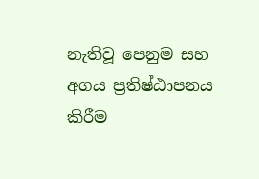නැතිවූ පෙනුම සහ අගය ප්‍රතිෂ්ඨාපනය කිරීම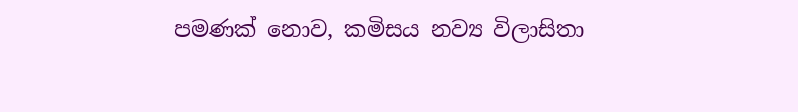පමණක් නොව, කමිසය නව්‍ය විලාසිතා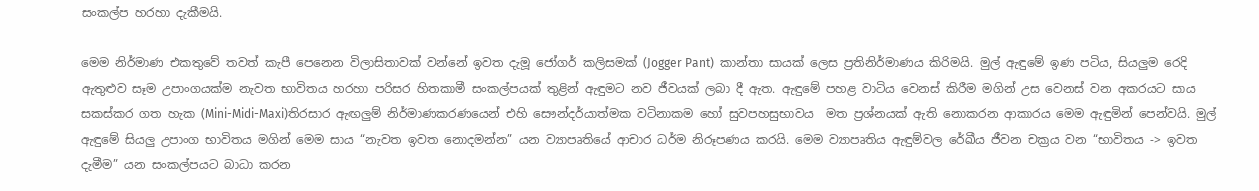සංකල්ප හරහා දැකීමයි.

මෙම නිර්මාණ එකතුවේ තවත් කැපී පෙනෙන විලාසිතාවක් වන්නේ ඉවත දැමූ ජෝගර් කලිසමක් (Jogger Pant)  කාන්තා සායක් ලෙස ප්‍රතිනිර්මාණය කිරිමයි. මුල් ඇඳුමේ ඉණ පටිය, සියලු‍ම රෙදි ඇතුළුව සෑම උපාංගයක්ම නැවත භාවිතය හරහා පරිසර හිතකාමී සංකල්පයක් තුළින් ඇඳුමට නව ජීවයක් ලබා දී ඇත. ඇඳුමේ පහළ වාටිය වෙනස් කිරීම මගින් උස වෙනස් වන අකරයට සාය සකස්කර ගත හැක (Mini-Midi-Maxi)තිරසාර ඇඟලු‍ම් නිර්මාණකරණයෙන් එහි සෞන්දර්යාත්මක වටිනාකම හෝ සුවපහසුභාවය  මත ප්‍රශ්නයක් ඇති නොකරන ආකාරය මෙම ඇඳුමින් පෙන්වයි. මුල් ඇඳුමේ සියලු‍ උපාංග භාවිතය මගින් මෙම සාය “නැවත ඉවත නොදමන්න” යන ව්‍යාපෘතියේ ආචාර ධර්ම නිරූපණය කරයි. මෙම ව්‍යාපෘතිය ඇඳුම්වල රේඛීය ජීවන චක්‍රය වන “භාවිතය -> ඉවත දැමීම” යන සංකල්පයට බාධා කරන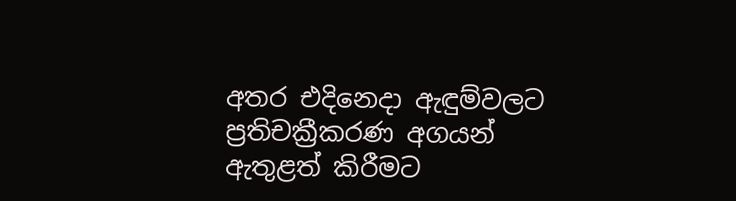අතර එදිනෙදා ඇඳුම්වලට ප්‍රතිචක්‍රීකරණ අගයන් ඇතුළත් කිරීමට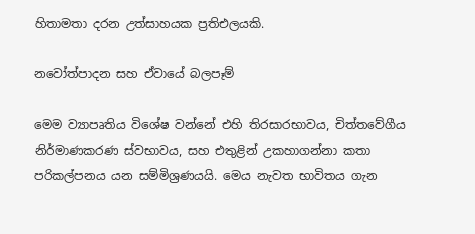හිතාමතා දරන උත්සාහයක ප්‍රතිඑලයකි.

නවෝත්පාදන සහ ඒවායේ බලපෑම්

මෙම ව්‍යාපෘතිය විශේෂ වන්නේ එහි තිරසාරභාවය, චිත්තවේගීය නිර්මාණකරණ ස්වභාවය, සහ එතුළින් උකහාගන්නා කතා පරිකල්පනය යන සම්මිශ්‍රණයයි. මෙය නැවත භාවිතය ගැන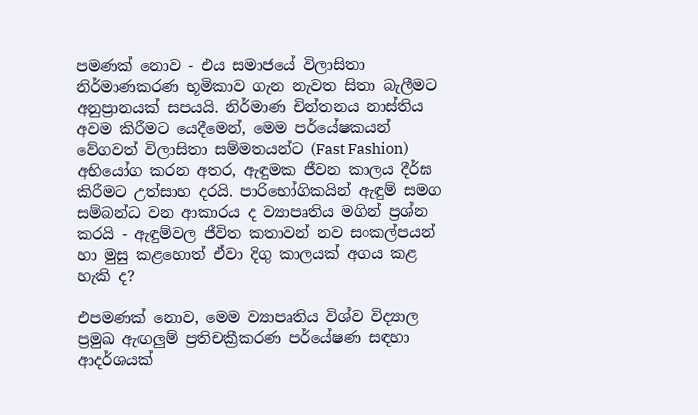පමණක් නොව - එය සමාජයේ විලාසිතා නිර්මාණකරණ භූමිකාව ගැන නැවත සිතා බැලීමට අනුප්‍රානයක් සපයයි. නිර්මාණ චින්තනය නාස්තිය අවම කිරීමට යෙදීමෙන්, මෙම පර්‌යේෂකයන් වේගවත් විලාසිතා සම්මතයන්ට (Fast Fashion) අභියෝග කරන අතර, ඇඳුමක ජීවන කාලය දීර්ඝ කිරීමට උත්සාහ දරයි. පාරිභෝගිකයින් ඇඳුම් සමග සම්බන්ධ වන ආකාරය ද ව්‍යාපෘතිය මගින් ප්‍රශ්න කරයි - ඇඳුම්වල ජීවිත කතාවන් නව සංකල්පයන් හා මුසු කළහොත් ඒවා දිගු කාලයක් අගය කළ හැකි ද?

එපමණක් නොව, මෙම ව්‍යාපෘතිය විශ්ව විද්‍යාල ප්‍රමුඛ ඇඟලු‍ම් ප්‍රතිචක්‍රීකරණ පර්‌යේෂණ සඳහා ආදර්ශයක්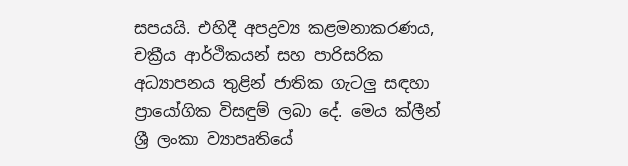සපයයි. එහිදී අපද්‍රව්‍ය කළමනාකරණය, චක්‍රීය ආර්ථිකයන් සහ පාරිසරික අධ්‍යාපනය තුළින් ජාතික ගැටලු සඳහා ප්‍රායෝගික විසඳුම් ලබා දේ. මෙය ක්ලීන් ශ්‍රී ලංකා ව්‍යාපෘතියේ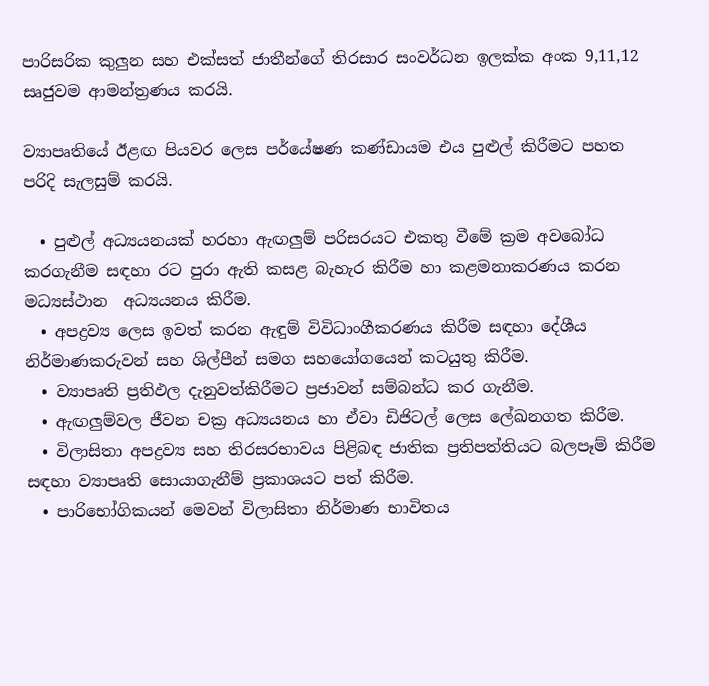පාරිසරික කුලුන සහ එක්සත් ජාතීන්ගේ තිරසාර සංවර්ධන ඉලක්ක අංක 9,11,12 සෘජුවම ආමන්ත්‍රණය කරයි.

ව්‍යාපෘතියේ ඊළඟ පියවර ලෙස පර්‌යේෂණ කණ්ඩායම එය පුළුල් කිරීමට පහත පරිදි සැලසුම් කරයි.

  • පුළුල් අධ්‍යයනයක් හරහා ඇඟලු‍ම් පරිසරයට එකතු වීමේ ක්‍රම අවබෝධ කරගැනීම සඳහා රට පුරා ඇති කසළ බැහැර කිරීම හා කළමනාකරණය කරන මධ්‍යස්ථාන  අධ්‍යයනය කිරීම.
  • අපද්‍රව්‍ය ලෙස ඉවත් කරන ඇඳුම් විවිධාංගීකරණය කිරීම සඳහා දේශීය නිර්මාණකරුවන් සහ ශිල්පීන් සමග සහයෝගයෙන් කටයුතු කිරීම.
  • ව්‍යාපෘති ප්‍රතිඵල දැනුවත්කිරීමට ප්‍රජාවන් සම්බන්ධ කර ගැනීම.
  • ඇඟලු‍ම්වල ජීවන චක්‍ර අධ්‍යයනය හා ඒවා ඩිජිටල් ලෙස ලේඛනගත කිරීම.
  • විලාසිතා අපද්‍රව්‍ය සහ තිරසරභාවය පිළිබඳ ජාතික ප්‍රතිපත්තියට බලපෑම් කිරීම සඳහා ව්‍යාපෘති සොයාගැනීම් ප්‍රකාශයට පත් කිරීම.
  • පාරිභෝගිකයන් මෙවන් විලාසිතා නිර්මාණ භාවිතය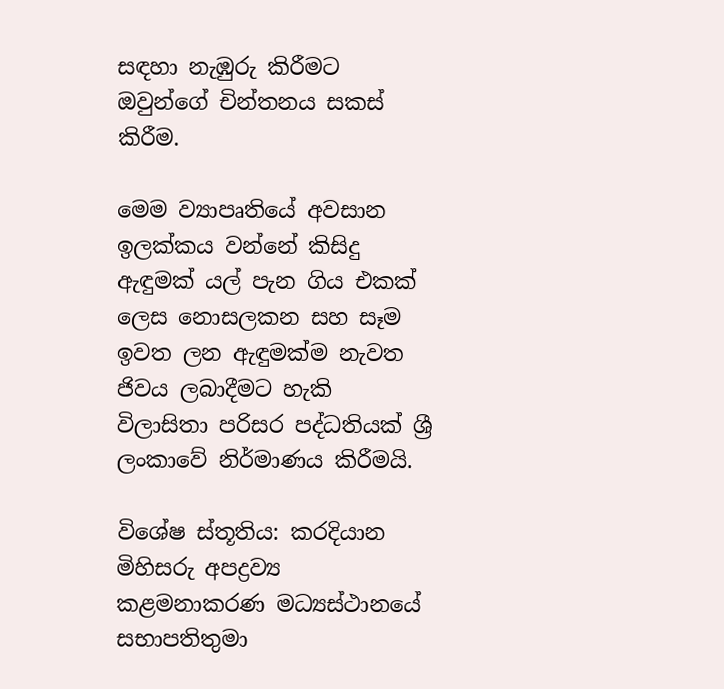සඳහා නැඹුරු කිරීමට ඔවුන්ගේ චින්තනය සකස් කිරීම.

මෙම ව්‍යාපෘතියේ අවසාන ඉලක්කය වන්නේ කිසිදු ඇඳුමක් යල් පැන ගිය එකක් ලෙස නොසලකන සහ සෑම ඉවත ලන ඇඳුමක්ම නැවත ජිවය ලබාදීමට හැකි විලාසිතා පරිසර පද්ධතියක් ශ්‍රී ලංකාවේ නිර්මාණය කිරීමයි.

විශේෂ ස්තූතිය: කරදියාන මිහිසරු අපද්‍රව්‍ය කළමනාකරණ මධ්‍යස්ථානයේ සභාපතිතුමා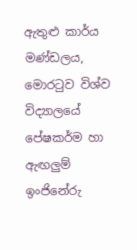ඇතුළු කාර්ය මණ්ඩලය, මොරටුව විශ්ව විද්‍යාලයේ පේෂකර්ම හා ඇඟලු‍ම් ඉංජිනේරු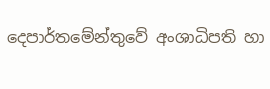දෙපාර්තමේන්තුවේ අංශාධිපති හා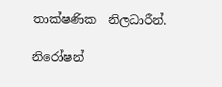තාක්ෂණික  නිලධාරීන්.

නිරෝෂන්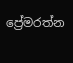ප්‍රේමරත්න